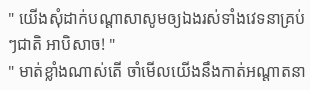" យើងសុំដាក់បណ្ដាសាសូមឲ្យឯងរស់ទាំងវេទនាគ្រប់ៗជាតិ អាបិសាច! "
" មាត់ខ្លាំងណាស់តើ ចាំមើលយើងនឹងកាត់អណ្ដាតនា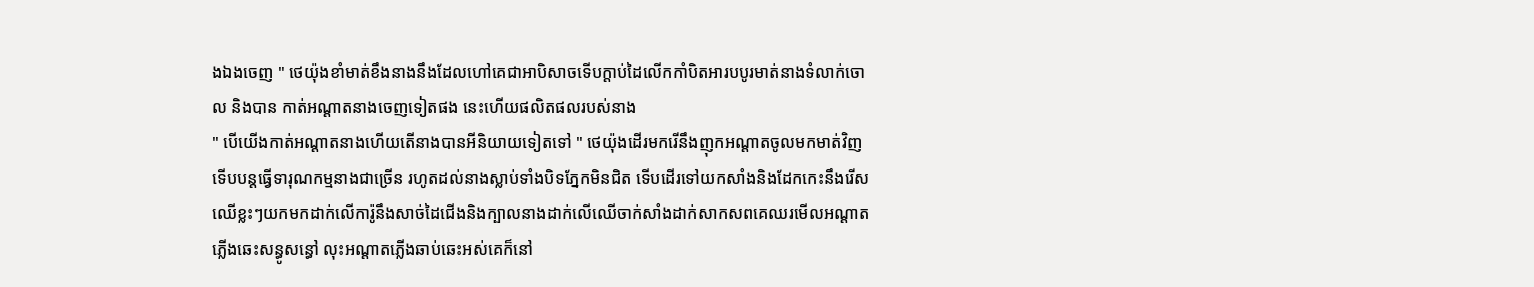ងឯងចេញ " ថេយ៉ុងខាំមាត់ខឹងនាងនឹងដែលហៅគេជាអាបិសាចទើបក្ដាប់ដៃលើកកាំបិតអារបបូរមាត់នាងទំលាក់ចោល និងបាន កាត់អណ្ដាតនាងចេញទៀតផង នេះហើយផលិតផលរបស់នាង
" បើយើងកាត់អណ្ដាតនាងហើយតើនាងបានអីនិយាយទៀតទៅ " ថេយ៉ុងដើរមករើនឹងញុកអណ្ដាតចូលមកមាត់វិញ ទើបបន្តធ្វើទារុណកម្មនាងជាច្រើន រហូតដល់នាងស្លាប់ទាំងបិទភ្នែកមិនជិត ទើបដើរទៅយកសាំងនិងដែកកេះនឹងរើសឈើខ្លះៗយកមកដាក់លើការ៉ូនឹងសាច់ដៃជើងនិងក្បាលនាងដាក់លើឈើចាក់សាំងដាក់សាកសពគេឈរមើលអណ្ដាតភ្លើងឆេះសន្ធូសន្ធៅ លុះអណ្ដាតភ្លើងឆាប់ឆេះអស់គេក៏នៅ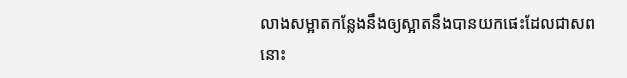លាងសម្អាតកន្លែងនឹងឲ្យស្អាតនឹងបានយកផេះដែលជាសពនោះ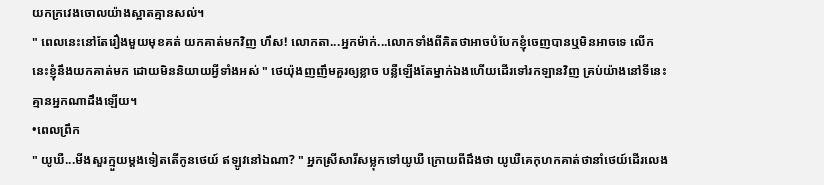យកក្រវេងចោលយ៉ាងស្អាតគ្មានសល់។
" ពេលនេះនៅតែរឿងមួយមុខគត់ យកគាត់មកវិញ ហឹស! លោកតា...អ្នកម៉ាក់...លោកទាំងពីគិតថាអាចបំបែកខ្ញុំចេញបានឬមិនអាចទេ លើកនេះខ្ញុំនឹងយកគាត់មក ដោយមិននិយាយអ្វីទាំងអស់ " ថេយ៉ុងញញឹមគួរឲ្យខ្លាច បន្លឺឡើងតែម្នាក់ឯងហើយដើរទៅរកឡានវិញ គ្រប់យ៉ាងនៅទីនេះគ្មានអ្នកណាដឹងឡើយ។
•ពេលព្រឹក
" យូឃឺ...មីងសួរក្មួយម្ដងទៀតតើកូនថេយ៍ ឥឡូវនៅឯណា? " អ្នកស្រីសារីសម្លុកទៅយូឃឺ ក្រោយពីដឹងថា យូឃឺគេកុហកគាត់ថានាំថេយ៍ដើរលេង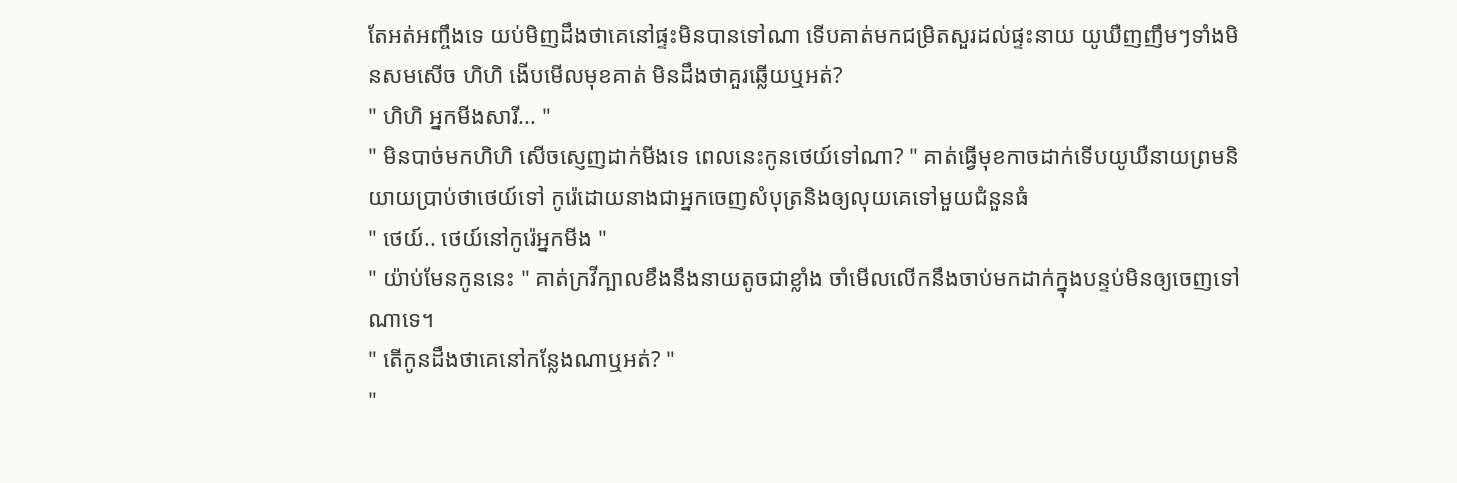តែអត់អញ្ចឹងទេ យប់មិញដឹងថាគេនៅផ្ទះមិនបានទៅណា ទើបគាត់មកជម្រិតសួរដល់ផ្ទះនាយ យូឃឺញញឹមៗទាំងមិនសមសើច ហិហិ ងើបមើលមុខគាត់ មិនដឹងថាគួរឆ្លើយឬអត់?
" ហិហិ អ្នកមីងសារី... "
" មិនបាច់មកហិហិ សើចស្ញេញដាក់មីងទេ ពេលនេះកូនថេយ៍ទៅណា? " គាត់ធ្វើមុខកាចដាក់ទើបយូឃឺនាយព្រមនិយាយប្រាប់ថាថេយ៍ទៅ កូរ៉េដោយនាងជាអ្នកចេញសំបុត្រនិងឲ្យលុយគេទៅមួយជំនួនធំ
" ថេយ៍.. ថេយ៍នៅកូរ៉េអ្នកមីង "
" យ៉ាប់មែនកូននេះ " គាត់ក្រវីក្បាលខឹងនឹងនាយតូចជាខ្លាំង ចាំមើលលើកនឹងចាប់មកដាក់ក្នុងបន្ទប់មិនឲ្យចេញទៅណាទេ។
" តើកូនដឹងថាគេនៅកន្លែងណាឬអត់? "
"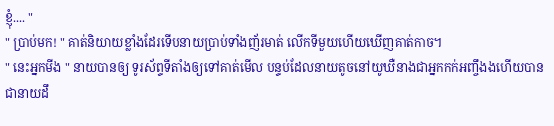ខ្ញុំ.... "
" ប្រាប់មក! " គាត់និយាយខ្លាំងដែរទើបនាយប្រាប់ទាំងញ័រមាត់ លើកទីមួយហើយឃើញគាត់កាច។
" នេះអ្នកមីង " នាយបានឲ្យ ទូរស័ព្ទទីតាំងឲ្យទៅគាត់មើល បន្ទប់ដែលនាយតូចនៅយូឃឺនាងជាអ្នកកក់អញ្ចឹងងហើយបានជានាយដឹ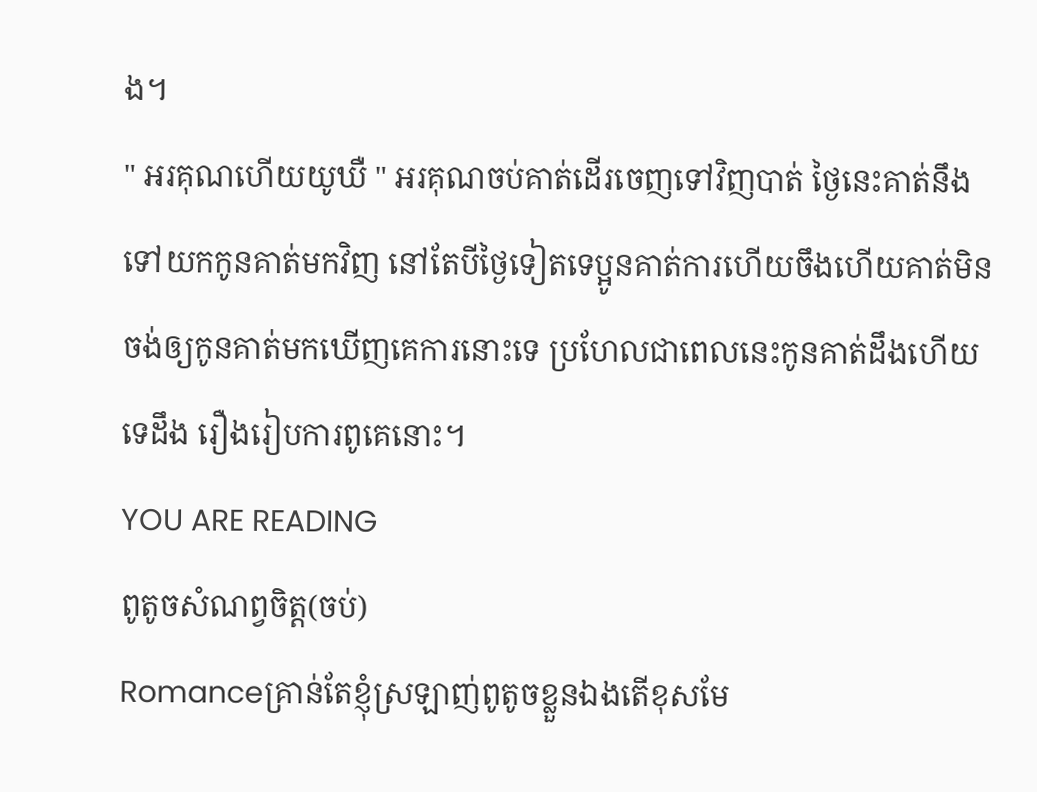ង។
" អរគុណហើយយូឃឺ " អរគុណចប់គាត់ដើរចេញទៅវិញបាត់ ថ្ងៃនេះគាត់នឹងទៅយកកូនគាត់មកវិញ នៅតែបីថ្ងៃទៀតទេប្អូនគាត់ការហើយចឹងហើយគាត់មិនចង់ឲ្យកូនគាត់មកឃើញគេការនោះទេ ប្រហែលជាពេលនេះកូនគាត់ដឹងហើយទេដឹង រឿងរៀបការពូគេនោះ។
YOU ARE READING
ពូតូចសំណព្វចិត្ត(ចប់)
Romanceគ្រាន់តែខ្ញុំស្រឡាញ់ពូតូចខ្លួនឯងតើខុសមែ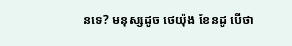នទេ? មនុស្សដូច ថេយ៉ុង ខែនដូ បើថា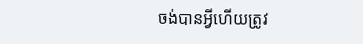ចង់បានអ្វីហើយត្រូវ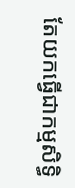តែយកធ្វើជាកម្មសិទ្ធិ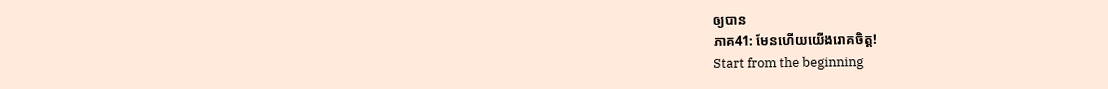ឲ្យបាន
ភាគ41: មែនហើយយើងរោគចិត្ត!
Start from the beginning